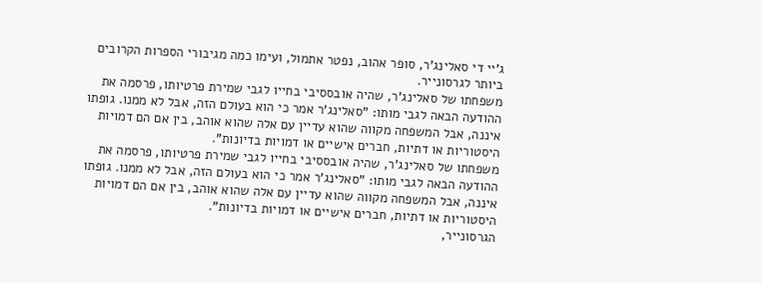ג'יי די סאלינג'ר, סופר אהוב, נפטר אתמול, ועימו כמה מגיבורי הספרות הקרובים ביותר לגרסונייר.
משפחתו של סאלינג'ר, שהיה אובססיבי בחייו לגבי שמירת פרטיותו, פרסמה את ההודעה הבאה לגבי מותו: "סאלינג'ר אמר כי הוא בעולם הזה, אבל לא ממנו. גופתו איננה, אבל המשפחה מקווה שהוא עדיין עם אלה שהוא אוהב, בין אם הם דמויות היסטוריות או דתיות, חברים אישיים או דמויות בדיונות".
משפחתו של סאלינג'ר, שהיה אובססיבי בחייו לגבי שמירת פרטיותו, פרסמה את ההודעה הבאה לגבי מותו: "סאלינג'ר אמר כי הוא בעולם הזה, אבל לא ממנו. גופתו איננה, אבל המשפחה מקווה שהוא עדיין עם אלה שהוא אוהב, בין אם הם דמויות היסטוריות או דתיות, חברים אישיים או דמויות בדיונות".
הגרסונייר,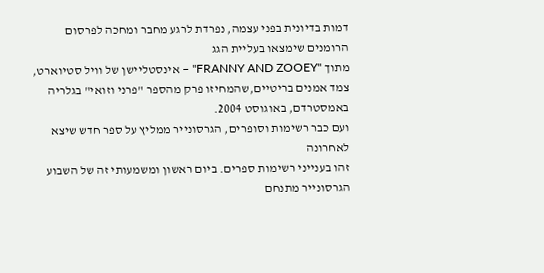דמות בדיונית בפני עצמה, נפרדת לרגע מחבר ומחכה לפרסום הרומנים שימצאו בעליית הגג
מתוך "FRANNY AND ZOOEY" – אינסטליישן של וויל סטיוארט, צמד אמנים בריטיים,שהמחיזו פרק מהספר "פרני וזואי" בגלריה באמסטרדם, באוגוסט 2004.
ועם כבר רשימות וסופרים, הגרסונייר ממליץ על ספר חדש שיצא לאחרונה
זהו בענייני רשימות ספרים. ביום ראשון ומשמעותי זה של השבוע הגרסונייר מתנחם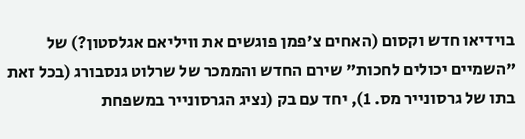בוידיאו חדש וקסום (האחים צ'פמן פוגשים את וויליאם אגלסטון?) של "השמיים יכולים לחכות" שירם החדש והממכר של שרלוט גנסבורג (בכל זאת בתו של גרסונייר מס. 1), יחד עם בק (נציג הגרסונייר במשפחת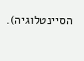הסיינטלוגיה).